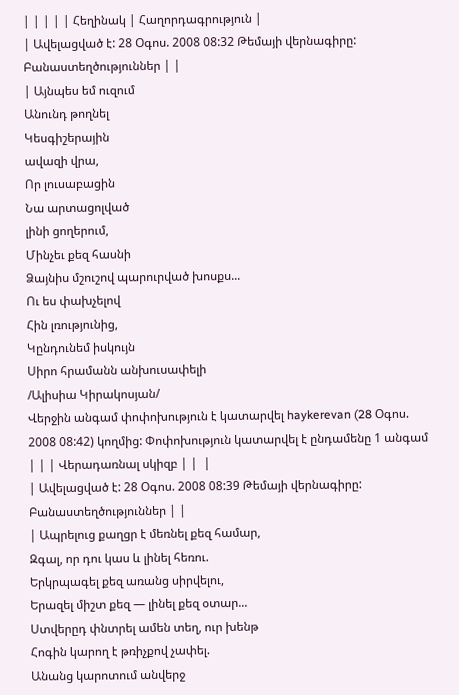| | | | | Հեղինակ | Հաղորդագրություն |
| Ավելացված է: 28 Օգոս. 2008 08:32 Թեմայի վերնագիրը: Բանաստեղծություններ | |
| Այնպես եմ ուզում
Անունդ թողնել
Կեսգիշերային
ավազի վրա,
Որ լուսաբացին
Նա արտացոլված
լինի ցողերում,
Մինչեւ քեզ հասնի
Ձայնիս մշուշով պարուրված խոսքս...
Ու ես փախչելով
Հին լռությունից,
Կընդունեմ իսկույն
Սիրո հրամանն անխուսափելի
/Ալիսիա Կիրակոսյան/
Վերջին անգամ փոփոխություն է կատարվել haykerevan (28 Օգոս. 2008 08:42) կողմից: Փոփոխություն կատարվել է ընդամենը 1 անգամ | | | Վերադառնալ սկիզբ | |  |
| Ավելացված է: 28 Օգոս. 2008 08:39 Թեմայի վերնագիրը: Բանաստեղծություններ | |
| Ապրելուց քաղցր է մեռնել քեզ համար,
Զգալ, որ դու կաս և լինել հեռու.
Երկրպագել քեզ առանց սիրվելու,
Երազել միշտ քեզ — լինել քեզ օտար...
Ստվերըդ փնտրել ամեն տեղ, ուր խենթ
Հոգին կարող է թռիչքով չափել.
Անանց կարոտում անվերջ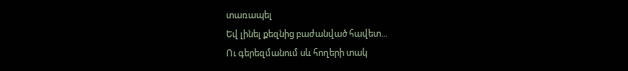տառապել
Եվ լինել քեզնից բաժանված հավետ...
Ու գերեզմանում սև հողերի տակ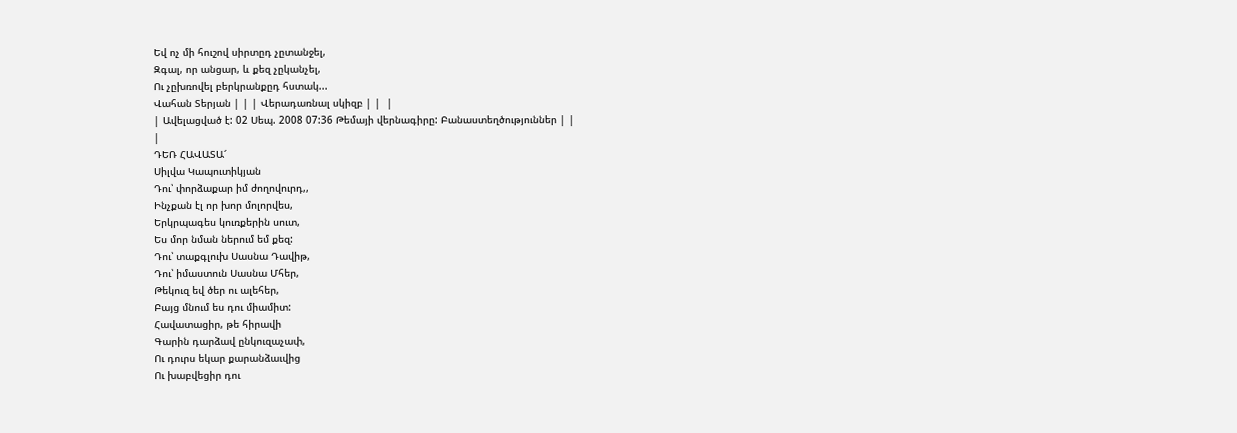Եվ ոչ մի հուշով սիրտըդ չըտանջել,
Զգալ, որ անցար, և քեզ չըկանչել,
Ու չըխռովել բերկրանքըդ հստակ...
Վահան Տերյան | | | Վերադառնալ սկիզբ | |  |
| Ավելացված է: 02 Սեպ. 2008 07:36 Թեմայի վերնագիրը: Բանաստեղծություններ | |
|
ԴԵՌ ՀԱՎԱՏԱ՜
Սիլվա Կապուտիկյան
Դու՝ փորձաքար իմ ժողովուրդ,,
Ինչքան էլ որ խոր մոլորվես,
Երկրպագես կուռքերին սուտ,
Ես մոր նման ներում եմ քեզ:
Դու՝ տաքգլուխ Սասնա Դավիթ,
Դու՝ իմաստուն Սասնա Մհեր,
Թեկուզ եվ ծեր ու ալեհեր,
Բայց մնում ես դու միամիտ:
Հավատացիր, թե հիրավի
Գարին դարձավ ընկուզաչափ,
Ու դուրս եկար քարանձաւվից
Ու խաբվեցիր դու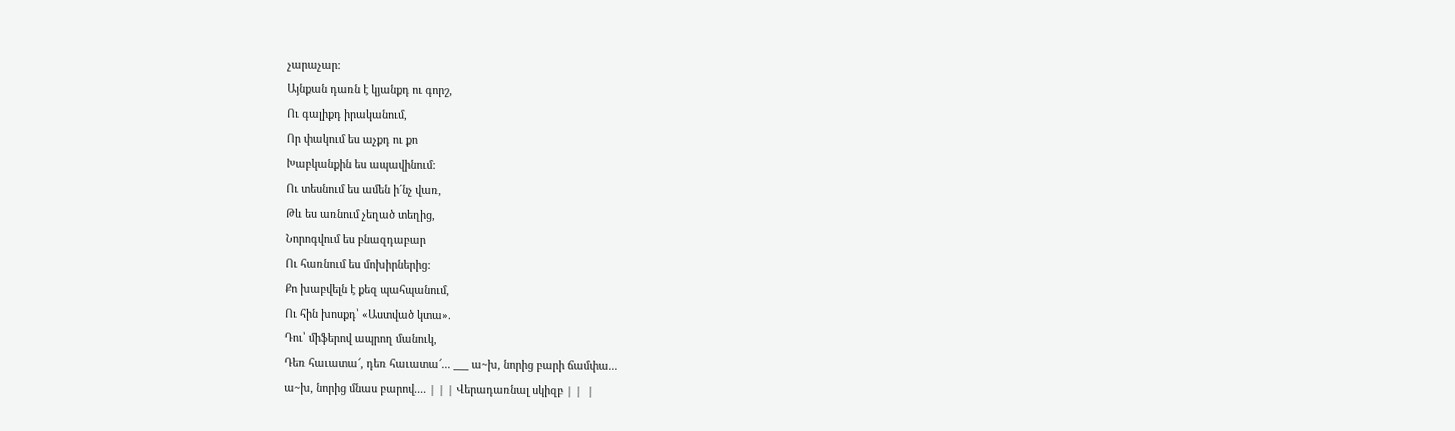չարաչար:
Այնքան դառն է կյանքդ ու գորշ,
Ու գալիքդ իրականում,
Որ փակում ես աչքդ ու քո
Խաբկանքին ես ապավինում:
Ու տեսնում ես ամեն ի´նչ վառ,
Թև ես առնում չեղած տեղից,
Նորոգվում ես բնազդաբար
Ու հառնում ես մոխիրներից:
Քո խաբվելն է քեզ պահպանում,
Ու հին խոսքդ՝ «Աստված կտա».
Դու՝ միֆերով ապրող մանուկ,
Դեռ հաւատա՜, դեռ հաւատա՜... ___ ա~խ, նորից բարի ճամփա...
ա~խ, նորից մնաս բարով.... | | | Վերադառնալ սկիզբ | |  |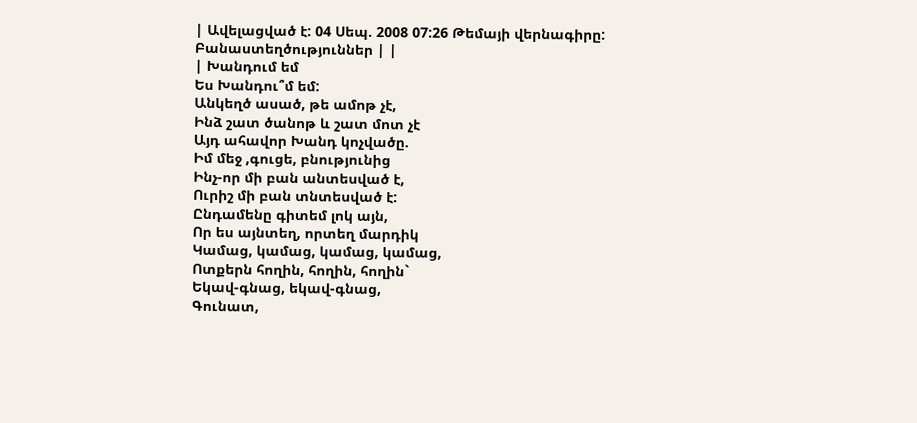| Ավելացված է: 04 Սեպ. 2008 07:26 Թեմայի վերնագիրը: Բանաստեղծություններ | |
| Խանդում եմ
Ես Խանդու՞մ եմ:
Անկեղծ ասած, թե ամոթ չէ,
Ինձ շատ ծանոթ և շատ մոտ չէ
Այդ ահավոր Խանդ կոչվածը.
Իմ մեջ ,գուցե, բնությունից
Ինչ-որ մի բան անտեսված է,
Ուրիշ մի բան տնտեսված է:
Ընդամենը գիտեմ լոկ այն,
Որ ես այնտեղ, որտեղ մարդիկ
Կամաց, կամաց, կամաց, կամաց,
Ոտքերն հողին, հողին, հողին`
Եկավ-գնաց, եկավ-գնաց,
Գունատ,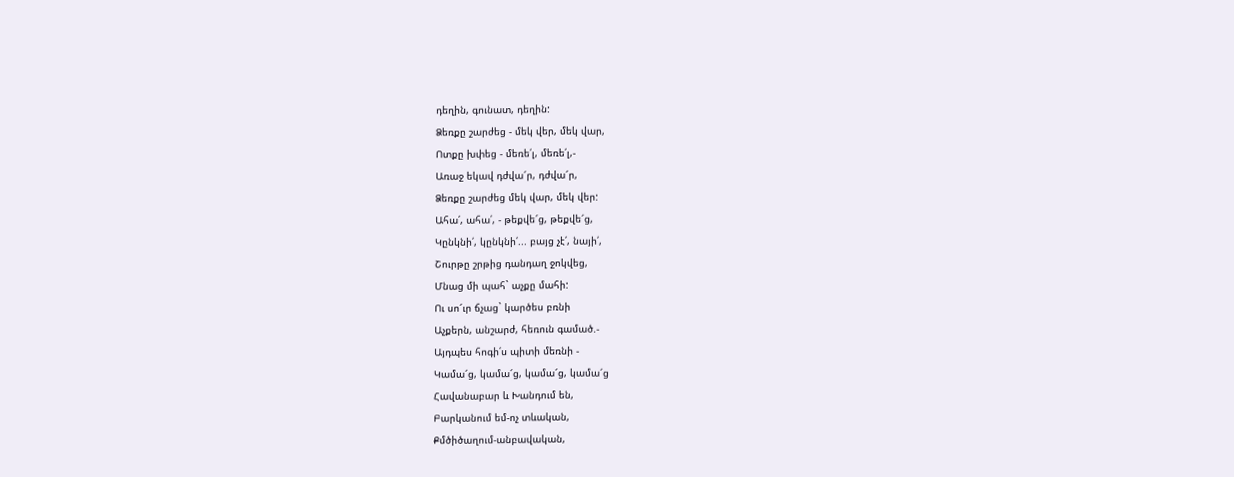դեղին, գունատ, դեղին:
Ձեռքը շարժեց - մեկ վեր, մեկ վար,
Ոտքը խփեց - մեռե՛լ, մեռե՛լ,-
Առաջ եկավ դժվա՜ր, դժվա՜ր,
Ձեռքը շարժեց մեկ վար, մեկ վեր:
Ահա՛, ահա՛, - թեքվե՜ց, թեքվե՜ց,
Կընկնի՛, կընկնի՛... բայց չէ՛, նայի՛,
Շուրթը շրթից դանդաղ ջոկվեց,
Մնաց մի պահ` աչքը մահի:
Ու սո՜ւր ճչաց` կարծես բռնի
Աչքերն, անշարժ, հեռուն գամած.-
Այդպես հոգի՛ս պիտի մեռնի -
Կամա՜ց, կամա՜ց, կամա՜ց, կամա՜ց
Հավանաբար և Խանդում են,
Բարկանում եմ-ոչ տևական,
Քմծիծաղում-անբավական,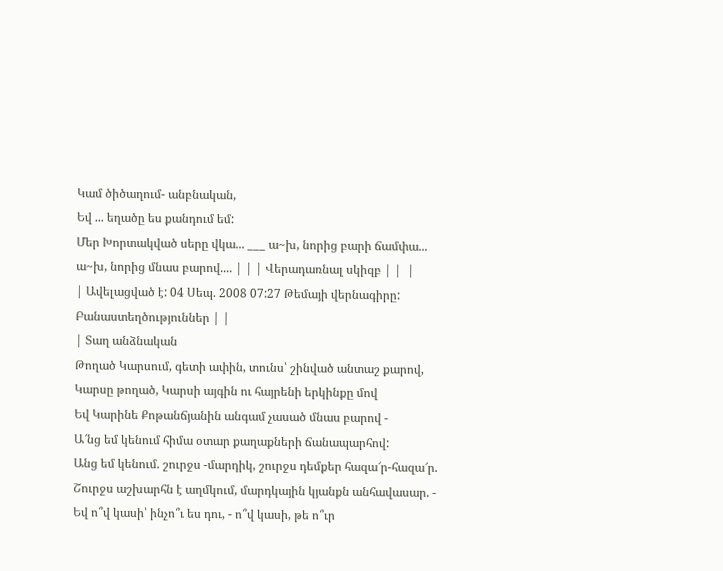Կամ ծիծաղում- անբնական,
Եվ ... եղածը ես քանդում եմ:
Մեր Խորտակված սերը վկա... ___ ա~խ, նորից բարի ճամփա...
ա~խ, նորից մնաս բարով.... | | | Վերադառնալ սկիզբ | |  |
| Ավելացված է: 04 Սեպ. 2008 07:27 Թեմայի վերնագիրը: Բանաստեղծություններ | |
| Տաղ անձնական
Թողած Կարսում, գետի ափին, տունս՝ շինված անտաշ քարով,
Կարսը թողած, Կարսի այգին ու հայրենի երկինքը մով
Եվ Կարինե Քոթանճյանին անգամ չասած մնաս բարով -
Ա՜նց եմ կենում հիմա օտար քաղաքների ճանապարհով:
Անց եմ կենում. շուրջս -մարդիկ, շուրջս դեմքեր հազա՜ր-հազա՜ր.
Շուրջս աշխարհն է աղմկում, մարդկային կյանքն անհավասար. -
Եվ ո՞վ կասի՝ ինչո՞ւ ես դու, - ո՞վ կասի, թե ո՞ւր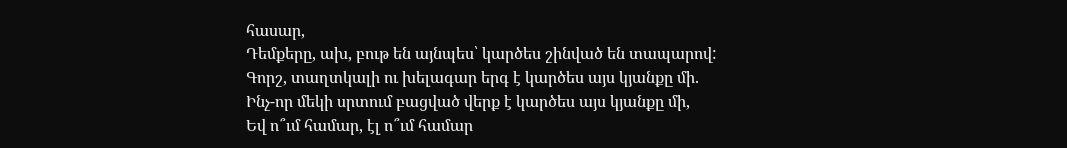հասար,
Դեմքերը, ախ, բութ են այնպես՝ կարծես շինված են տապարով:
Գորշ, տաղտկալի ու խելագար երգ է կարծես այս կյանքը մի.
Ինչ-որ մեկի սրտում բացված վերք է կարծես այս կյանքը մի,
Եվ ո՞ւմ համար, էլ ո՞ւմ համար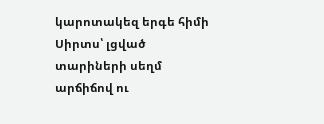կարոտակեզ երգե հիմի
Սիրտս՝ լցված տարիների սեղմ արճիճով ու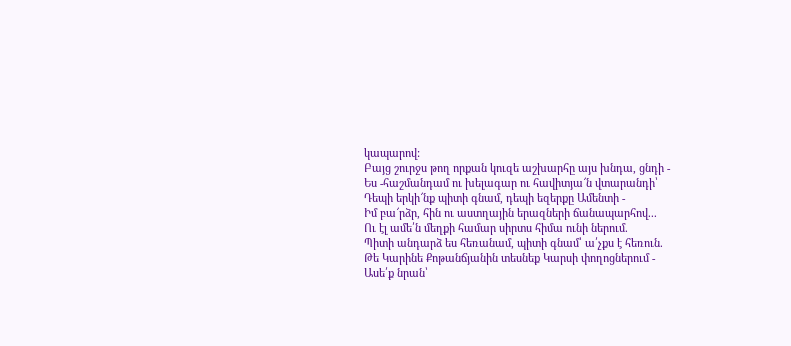կապարով:
Բայց շուրջս թող որքան կուզե աշխարհը այս խնդա, ցնդի -
Ես -հաշմանդամ ու խելագար ու հավիտյա՜ն վտարանդի՝
Դեպի երկի՜նք պիտի գնամ, դեպի եզերքը Ամենտի -
Իմ բա՜րձր, հին ու աստղային երազների ճանապարհով...
Ու էլ ամե՛ն մեղքի համար սիրտս հիմա ունի ներում.
Պիտի անդարձ ես հեռանամ, պիտի գնամ՝ ա՛չքս է հեռուն.
Թե Կարինե Քոթանճյանին տեսնեք Կարսի փողոցներում -
Ասե՛ք նրան՝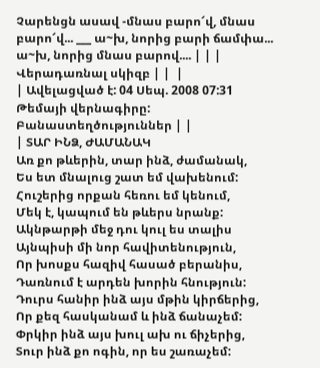Չարենցն ասավ -մնաս բարո՜վ, մնաս բարո՜վ... ___ ա~խ, նորից բարի ճամփա...
ա~խ, նորից մնաս բարով.... | | | Վերադառնալ սկիզբ | |  |
| Ավելացված է: 04 Սեպ. 2008 07:31 Թեմայի վերնագիրը: Բանաստեղծություններ | |
| ՏԱՐ ԻՆՁ, ԺԱՄԱՆԱԿ
Առ քո թևերին, տար ինձ, ժամանակ,
Ես ետ մնալուց շատ եմ վախենում:
Հուշերից որքան հեռու եմ կենում,
Մեկ է, կապում են թևերս նրանք:
Ակնթարթի մեջ դու կուլ ես տալիս
Այնպիսի մի նոր հավիտենություն,
Որ խոսքս հազիվ հասած բերանիս,
Դառնում է արդեն խորին հնություն:
Դուրս հանիր ինձ այս մթին կիրճերից,
Որ քեզ հասկանամ և ինձ ճանաչեմ:
Փրկիր ինձ այս խուլ ախ ու ճիչերից,
Տուր ինձ քո ոգին, որ ես շառաչեմ: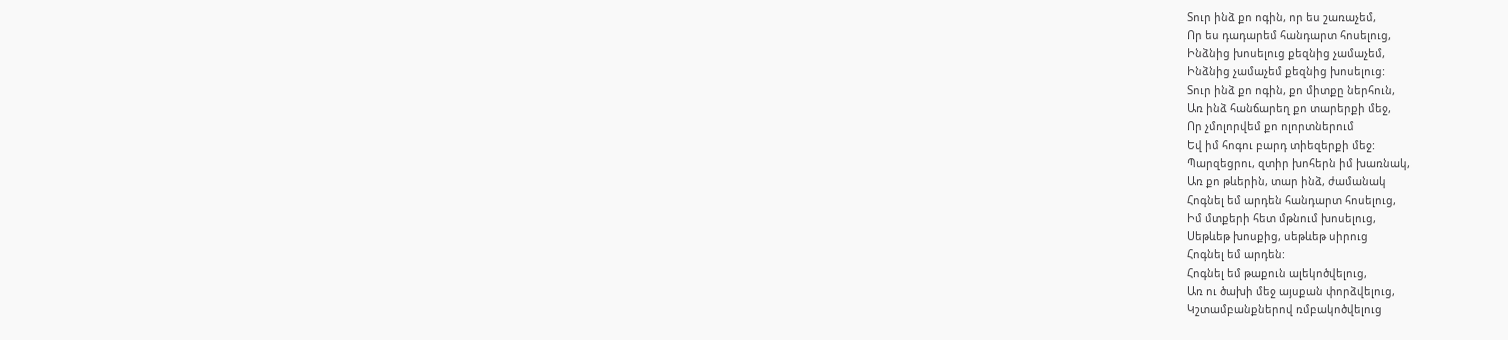Տուր ինձ քո ոգին, որ ես շառաչեմ,
Որ ես դադարեմ հանդարտ հոսելուց,
Ինձնից խոսելուց քեզնից չամաչեմ,
Ինձնից չամաչեմ քեզնից խոսելուց:
Տուր ինձ քո ոգին, քո միտքը ներհուն,
Առ ինձ հանճարեղ քո տարերքի մեջ,
Որ չմոլորվեմ քո ոլորտներում
Եվ իմ հոգու բարդ տիեզերքի մեջ:
Պարզեցրու, զտիր խոհերն իմ խառնակ,
Առ քո թևերին, տար ինձ, ժամանակ
Հոգնել եմ արդեն հանդարտ հոսելուց,
Իմ մտքերի հետ մթնում խոսելուց,
Սեթևեթ խոսքից, սեթևեթ սիրուց
Հոգնել եմ արդեն:
Հոգնել եմ թաքուն ալեկոծվելուց,
Առ ու ծախի մեջ այսքան փորձվելուց,
Կշտամբանքներով ռմբակոծվելուց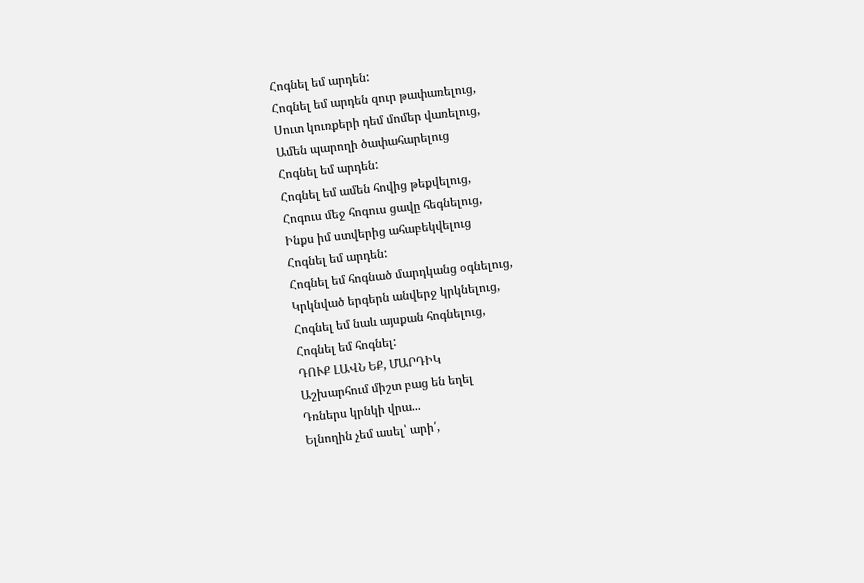Հոգնել եմ արդեն:
Հոգնել եմ արդեն զուր թափառելուց,
Սուտ կուռքերի դեմ մոմեր վառելուց,
Ամեն պարողի ծափահարելուց
Հոգնել եմ արդեն:
Հոգնել եմ ամեն հովից թեքվելուց,
Հոգուս մեջ հոգուս ցավը հեգնելուց,
Ինքս իմ ստվերից ահաբեկվելուց
Հոգնել եմ արդեն:
Հոգնել եմ հոգնած մարդկանց օգնելուց,
Կրկնված երգերն անվերջ կրկնելուց,
Հոգնել եմ նաև այսքան հոգնելուց,
Հոգնել եմ հոգնել:
ԴՈՒՔ ԼԱՎՆ ԵՔ, ՄԱՐԴԻԿ
Աշխարհում միշտ բաց են եղել
Դռներս կրնկի վրա...
Ելնողին չեմ ասել՝ արի՛,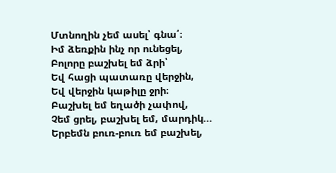Մտնողին չեմ ասել՝ գնա՛։
Իմ ձեռքին ինչ որ ունեցել,
Բոլորը բաշխել եմ ձրի՝
Եվ հացի պատառը վերջին,
Եվ վերջին կաթիլը ջրի։
Բաշխել եմ եղածի չափով,
Չեմ ցրել, բաշխել եմ, մարդիկ...
Երբեմն բուռ-բուռ եմ բաշխել,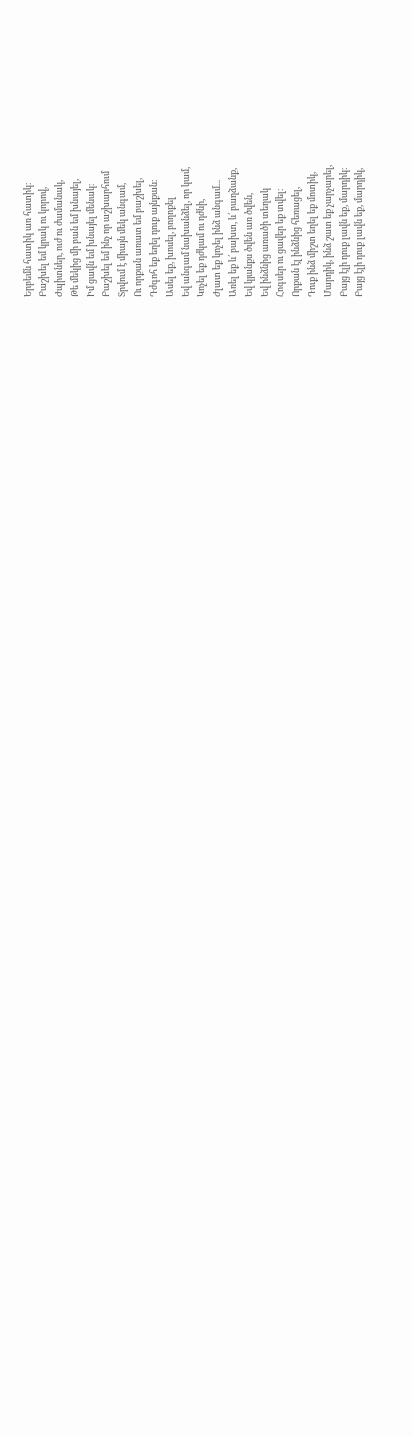Երբեմն հատիկ առ հատիկ։
Բաշխել եմ կրակ ու կորով,
Ժպիտներ, ուժ ու ժամանակ,
Թե մեկից մի բան եմ խնայել,
Իմ ցավն եմ խնայել մենակ։
Բաշխել եմ ինչ որ աշխարհում
Տրվում է միայն մեկ անգամ,
Ու որքան առատ եմ բաշխել,
Դժգոհ եք եղել դուք այնքան։
Ասել եք, խոսել, բողոքել
Եվ անգամ նախանձել, որ կամ,
Կոչել եք դժկամ ու դժնի,
Ժլատ եք կոչել ինձ անգամ...
Առել եք և՛ բախտ, և՛ բաղձանք,
Եվ կյանքս ծվեն առ ծվեն,
Եվ ինձնից առածի տեղակ
Հոգսեր ու ցավեր եք տվել։
Որքան էլ ինձնից հեռացել,
Դուք ինձ միշտ եղել եք մոտիկ,
Մարդիկ, ինձ շատ եք չարչարել,
Բայց էլի դուք լավն եք, մարդիկ։
Բայց էլի դուք լավն եք, մարդիկ,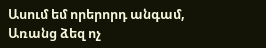Ասում եմ որերորդ անգամ,
Առանց ձեզ ոչ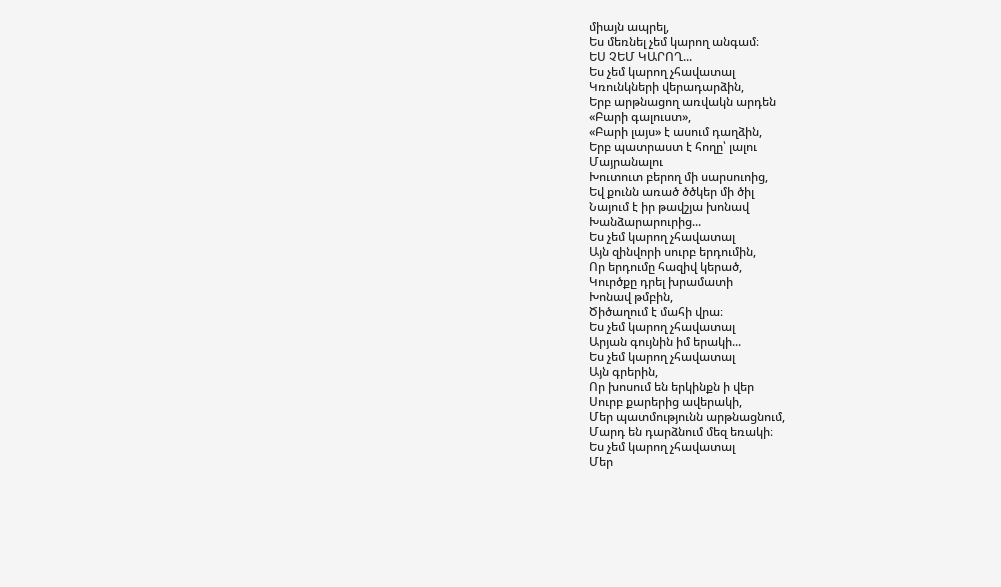միայն ապրել,
Ես մեռնել չեմ կարող անգամ։
ԵՍ ՉԵՄ ԿԱՐՈՂ...
Ես չեմ կարող չհավատալ
Կռունկների վերադարձին,
Երբ արթնացող առվակն արդեն
«Բարի գալուստ»,
«Բարի լայս» է ասում դաղձին,
Երբ պատրաստ է հողը՝ լալու
Մայրանալու
Խուտուտ բերող մի սարսուոից,
Եվ քունն առած ծծկեր մի ծիլ
Նայում է իր թավշյա խոնավ
Խանձարարուրից...
Ես չեմ կարող չհավատալ
Այն զինվորի սուրբ երդումին,
Որ երդումը հազիվ կերած,
Կուրծքը դրել խրամատի
Խոնավ թմբին,
Ծիծաղում է մահի վրա։
Ես չեմ կարող չհավատալ
Արյան գույնին իմ երակի...
Ես չեմ կարող չհավատալ
Այն գրերին,
Որ խոսում են երկինքն ի վեր
Սուրբ քարերից ավերակի,
Մեր պատմությունն արթնացնում,
Մարդ են դարձնում մեզ եռակի։
Ես չեմ կարող չհավատալ
Մեր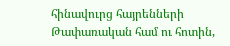հինավուրց հայրենների
Թափառական համ ու հոտին,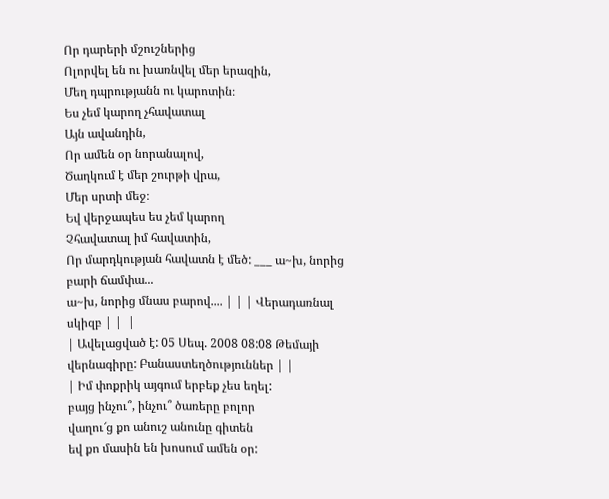Որ դարերի մշուշներից
Ոլորվել են ու խառնվել մեր երազին,
Մեղ դպրությանն ու կարոտին։
Ես չեմ կարող չհավատալ
Այն ավանդին,
Որ ամեն օր նորանալով,
Ծաղկում է մեր շուրթի վրա,
Մեր սրտի մեջ։
Եվ վերջապես ես չեմ կարող
Չհավատալ իմ հավատին,
Որ մարդկության հավատն է մեծ: ___ ա~խ, նորից բարի ճամփա...
ա~խ, նորից մնաս բարով.... | | | Վերադառնալ սկիզբ | |  |
| Ավելացված է: 05 Սեպ. 2008 08:08 Թեմայի վերնագիրը: Բանաստեղծություններ | |
| Իմ փոքրիկ այգում երբեք չես եղել:
բայց ինչու՞, ինչու՞ ծառերը բոլոր
վաղու՜ց քո անուշ անունը գիտեն
եվ քո մասին են խոսում ամեն օր: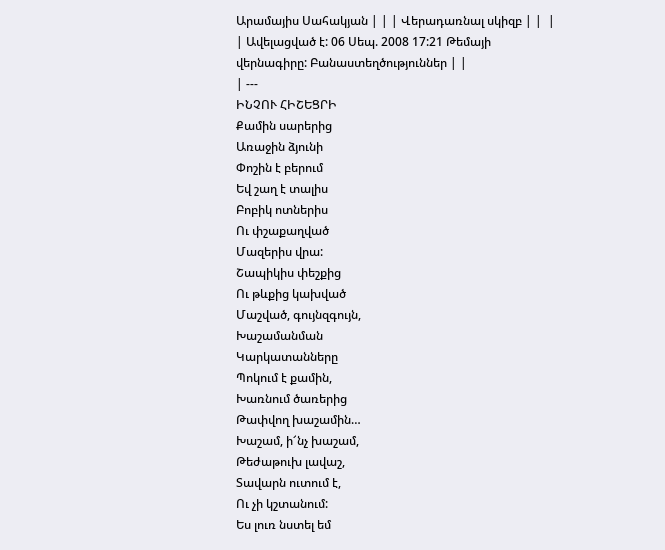Արամայիս Սահակյան | | | Վերադառնալ սկիզբ | |  |
| Ավելացված է: 06 Սեպ. 2008 17:21 Թեմայի վերնագիրը: Բանաստեղծություններ | |
| ---
ԻՆՉՈՒ ՀԻՇԵՑՐԻ
Քամին սարերից
Առաջին ձյունի
Փոշին է բերում
Եվ շաղ է տալիս
Բոբիկ ոտներիս
Ու փշաքաղված
Մազերիս վրա:
Շապիկիս փեշքից
Ու թևքից կախված
Մաշված, գույնզգույն,
Խաշամանման
Կարկատանները
Պոկում է քամին,
Խառնում ծառերից
Թափվող խաշամին…
Խաշամ, ի՜նչ խաշամ,
Թեժաթուխ լավաշ,
Տավարն ուտում է,
Ու չի կշտանում:
Ես լուռ նստել եմ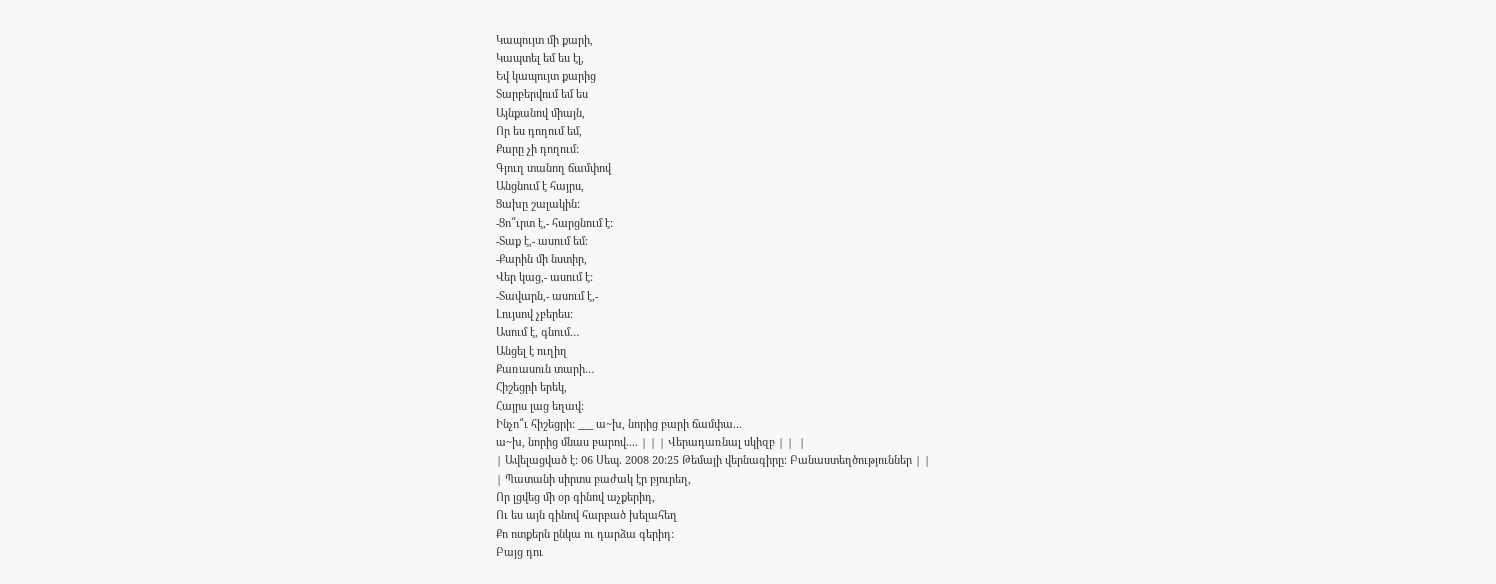Կապույտ մի քարի,
Կապտել եմ ես էլ,
Եվ կապույտ քարից
Տարբերվում եմ ես
Այնքանով միայն,
Որ ես դողում եմ,
Քարը չի դողում:
Գյուղ տանող ճամփով
Անցնում է հայրս,
Ցախը շալակին:
-Ցո՞ւրտ է,- հարցնում է:
-Տաք է,- ասում եմ:
-Քարին մի նստիր,
Վեր կաց,- ասում է:
-Տավարն,- ասում է,-
Լույսով չբերես:
Ասում է, գնում…
Անցել է ուղիղ
Քառասուն տարի…
Հիշեցրի երեկ,
Հայրս լաց եղավ:
Ինչո՞ւ հիշեցրի: ___ ա~խ, նորից բարի ճամփա...
ա~խ, նորից մնաս բարով.... | | | Վերադառնալ սկիզբ | |  |
| Ավելացված է: 06 Սեպ. 2008 20:25 Թեմայի վերնագիրը: Բանաստեղծություններ | |
| Պատանի սիրտս բաժակ էր բյուրեղ,
Որ լցվեց մի օր գինով աչքերիդ,
Ու ես այն գինով հարբած խելահեղ
Քո ոտքերն ընկա ու դարձա գերիդ:
Բայց դու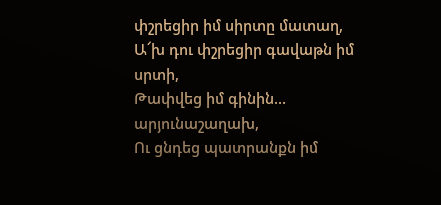փշրեցիր իմ սիրտը մատաղ,
Ա՜խ դու փշրեցիր գավաթն իմ սրտի,
Թափվեց իմ գինին... արյունաշաղախ,
Ու ցնդեց պատրանքն իմ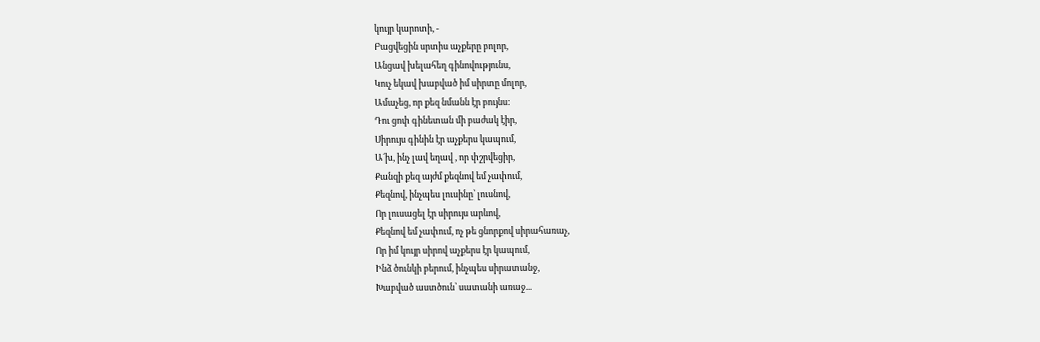կույր կարոտի, -
Բացվեցին սրտիս աչքերը բոլոր,
Անցավ խելահեղ գինովությունս,
Կուչ եկավ խաբված իմ սիրտը մոլոր,
Ամաչեց, որ քեզ նմանն էր բույնս:
Դու ցոփ գինետան մի բաժակ էիր,
Սիրույս գինին էր աչքերս կապում,
Ա´խ, ինչ լավ եղավ , որ փշրվեցիր,
Քանզի քեզ այժմ քեզնով եմ չափում,
Քեզնով, ինչպես լուսինը՝ լուսնով,
Որ լուսացել էր սիրույս արևով,
Քեզնով եմ չափում, ոչ թե ցնորքով սիրահառաչ,
Որ իմ կույր սիրով աչքերս էր կապում,
Ինձ ծունկի բերում, ինչպես սիրատանջ,
Խաբված աստծուն՝ սատանի առաջ...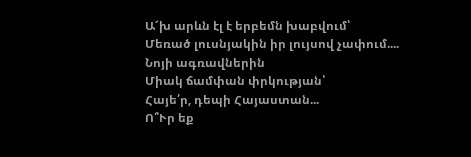Ա՜խ արևն էլ է երբեմն խաբվում՝
Մեռած լուսնյակին իր լույսով չափում....
Նոյի ագռավներին
Միակ ճամփան փրկության՝
Հայե՛ր, դեպի Հայաստան...
Ո՞Ւր եք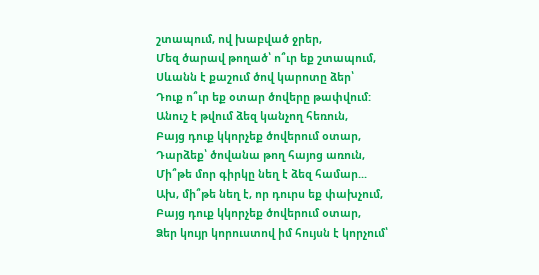շտապում, ով խաբված ջրեր,
Մեզ ծարավ թողած՝ ո՞ւր եք շտապում,
Սևանն է քաշում ծով կարոտը ձեր՝
Դուք ո՞ւր եք օտար ծովերը թափվում:
Անուշ է թվում ձեզ կանչող հեռուն,
Բայց դուք կկորչեք ծովերում օտար,
Դարձեք՝ ծովանա թող հայոց առուն,
Մի՞թե մոր գիրկը նեղ է ձեզ համար...
Ախ, մի՞թե նեղ է, որ դուրս եք փախչում,
Բայց դուք կկորչեք ծովերում օտար,
Ձեր կույր կորուստով իմ հույսն է կորչում՝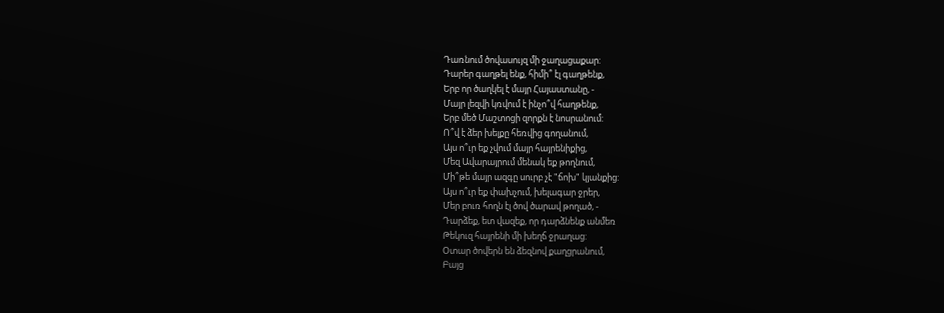Դառնում ծովասույզ մի ջաղացաքար:
Դարեր գաղթել ենք, հիմի՞ էլ գաղթենք,
Երբ որ ծաղկել է մայր Հայաստանը, -
Մայր լեզվի կռվում է ինչո՞վ հաղթենք,
Երբ մեծ Մաշտոցի զորքն է նոսրանում:
Ո՞վ է ձեր խելքը հեռվից գողանում,
Այս ո՞ւր եք չվում մայր հայրենիքից,
Մեզ Ավարայրում մենակ եք թողնում,
Մի՞թե մայր ազգը սուրբ չէ "ճոխ" կյանքից:
Այս ո՞ւր եք փախչում, խելագար ջրեր,
Մեր բուռ հողն էլ ծով ծարավ թողած, -
Դարձեք, ետ վազեք, որ դարձնենք անմեռ
Թեկուզ հայրենի մի խեղճ ջրաղաց:
Օտար ծովերն են ձեզնով քաղցրանում,
Բայց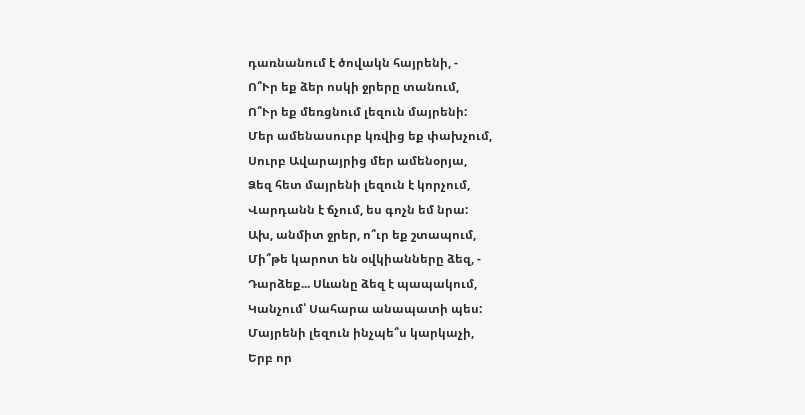դառնանում է ծովակն հայրենի, -
Ո՞Ւր եք ձեր ոսկի ջրերը տանում,
Ո՞Ւր եք մեռցնում լեզուն մայրենի:
Մեր ամենասուրբ կռվից եք փախչում,
Սուրբ Ավարայրից մեր ամենօրյա,
Ձեզ հետ մայրենի լեզուն է կորչում,
Վարդանն է ճչում, ես գոչն եմ նրա:
Ախ, անմիտ ջրեր, ո՞ւր եք շտապում,
Մի՞թե կարոտ են օվկիանները ձեզ, -
Դարձեք... Սևանը ձեզ է պապակում,
Կանչում՝ Սահարա անապատի պես:
Մայրենի լեզուն ինչպե՞ս կարկաչի,
Երբ որ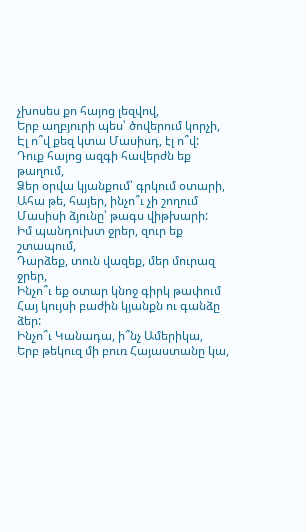չխոսես քո հայոց լեզվով,
Երբ աղբյուրի պես՝ ծովերում կորչի,
Էլ ո՞վ քեզ կտա Մասիսդ, էլ ո՞վ:
Դուք հայոց ազգի հավերժն եք թաղում,
Ձեր օրվա կյանքում՝ գրկում օտարի,
Ահա թե, հայեր, ինչո՞ւ չի շողում
Մասիսի ձյունը՝ թագս վիթխարի:
Իմ պանդուխտ ջրեր, զուր եք շտապում,
Դարձեք, տուն վազեք, մեր մուրազ ջրեր,
Ինչո՞ւ եք օտար կնոջ գիրկ թափում
Հայ կույսի բաժին կյանքն ու գանձը ձեր:
Ինչո՞ւ Կանադա, ի՞նչ Ամերիկա,
Երբ թեկուզ մի բուռ Հայաստանը կա,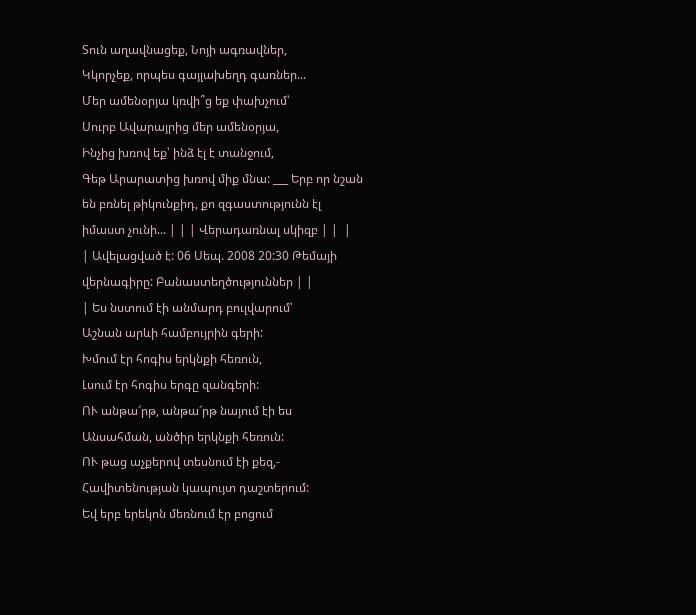Տուն աղավնացեք, Նոյի ագռավներ,
Կկորչեք, որպես գայլախեղդ գառներ...
Մեր ամենօրյա կռվի՞ց եք փախչում՝
Սուրբ Ավարայրից մեր ամենօրյա,
Ինչից խռով եք՝ ինձ էլ է տանջում,
Գեթ Արարատից խռով միք մնա: ___ Երբ որ նշան են բռնել թիկունքիդ, քո զգաստությունն էլ իմաստ չունի... | | | Վերադառնալ սկիզբ | |  |
| Ավելացված է: 06 Սեպ. 2008 20:30 Թեմայի վերնագիրը: Բանաստեղծություններ | |
| Ես նստում էի անմարդ բուլվարում՝
Աշնան արևի համբույրին գերի:
Խմում էր հոգիս երկնքի հեռուն,
Լսում էր հոգիս երգը զանգերի:
ՈՒ անթա՜րթ, անթա՜րթ նայում էի ես
Անսահման, անծիր երկնքի հեռուն:
ՈՒ թաց աչքերով տեսնում էի քեզ,-
Հավիտենության կապույտ դաշտերում:
Եվ երբ երեկոն մեռնում էր բոցում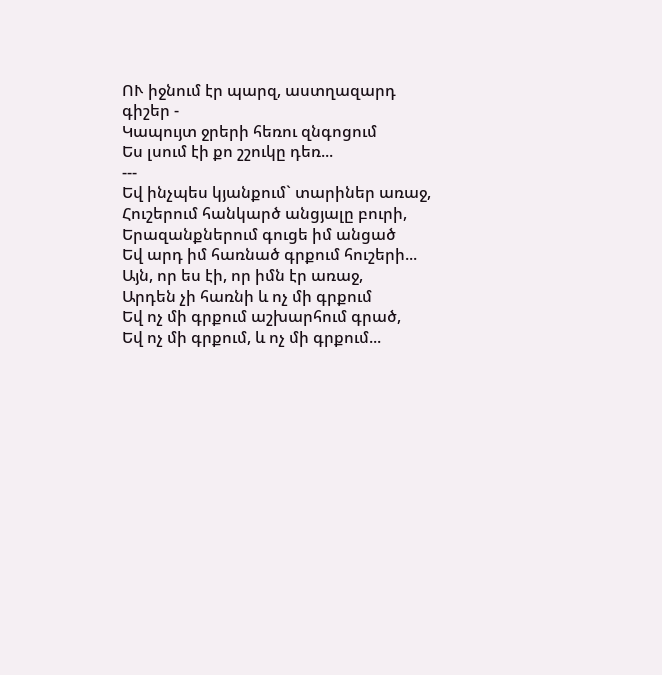ՈՒ իջնում էր պարզ, աստղազարդ գիշեր -
Կապույտ ջրերի հեռու զնգոցում
Ես լսում էի քո շշուկը դեռ...
---
Եվ ինչպես կյանքում` տարիներ առաջ,
Հուշերում հանկարծ անցյալը բուրի,
Երազանքներում գուցե իմ անցած
Եվ արդ իմ հառնած գրքում հուշերի...
Այն, որ ես էի, որ իմն էր առաջ,
Արդեն չի հառնի և ոչ մի գրքում
Եվ ոչ մի գրքում աշխարհում գրած,
Եվ ոչ մի գրքում, և ոչ մի գրքում...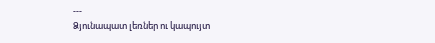---
Ձյունապատ լեռներ ու կապույտ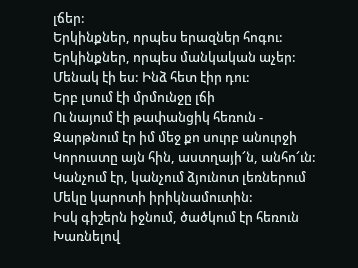լճեր:
Երկինքներ, որպես երազներ հոգու:
Երկինքներ, որպես մանկական աչեր:
Մենակ էի ես: Ինձ հետ էիր դու:
Երբ լսում էի մրմունջը լճի
Ու նայում էի թափանցիկ հեռուն -
Զարթնում էր իմ մեջ քո սուրբ անուրջի
Կորուստը այն հին, աստղայի՜ն, անհո՜ւն:
Կանչում էր, կանչում ձյունոտ լեռներում
Մեկը կարոտի իրիկնամուտին:
Իսկ գիշերն իջնում, ծածկում էր հեռուն
Խառնելով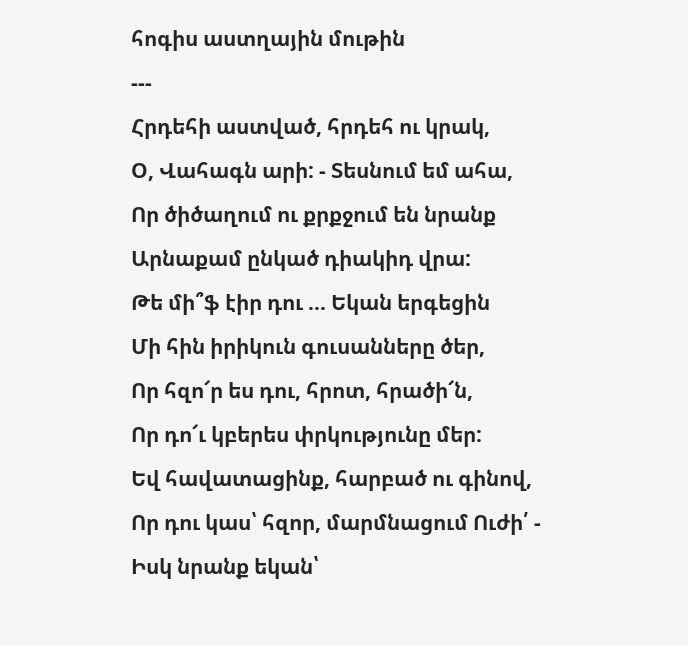հոգիս աստղային մութին
---
Հրդեհի աստված, հրդեհ ու կրակ,
Օ, Վահագն արի: - Տեսնում եմ ահա,
Որ ծիծաղում ու քրքջում են նրանք
Արնաքամ ընկած դիակիդ վրա:
Թե մի՞ֆ էիր դու ... Եկան երգեցին
Մի հին իրիկուն գուսանները ծեր,
Որ հզո՜ր ես դու, հրոտ, հրածի՜ն,
Որ դո՜ւ կբերես փրկությունը մեր:
Եվ հավատացինք, հարբած ու գինով,
Որ դու կաս՝ հզոր, մարմնացում Ուժի՛ -
Իսկ նրանք եկան՝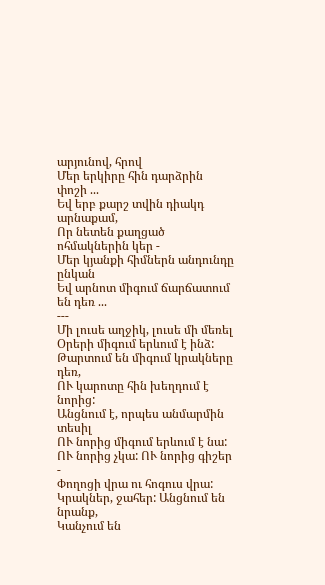արյունով, հրով
Մեր երկիրը հին դարձրին փոշի ...
Եվ երբ քարշ տվին դիակդ արնաքամ,
Որ նետեն քաղցած ոհմակներին կեր -
Մեր կյանքի հիմներն անդունդը ընկան
Եվ արնոտ միգում ճարճատում են դեռ ...
---
Մի լուսե աղջիկ, լուսե մի մեռել
Օրերի միգում երևում է ինձ:
Թարտում են միգում կրակները դեռ,
ՈՒ կարոտը հին խեղդում է նորից:
Անցնում է, որպես անմարմին տեսիլ
ՈՒ նորից միգում երևում է նա:
ՈՒ նորից չկա: ՈՒ նորից գիշեր -
Փողոցի վրա ու հոգուս վրա:
Կրակներ, ջահեր: Անցնում են նրանք,
Կանչում են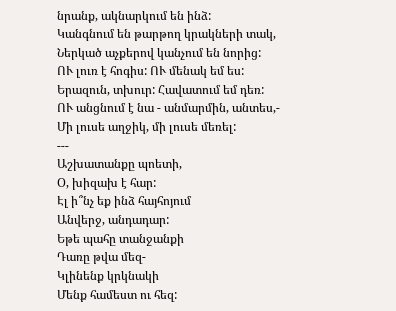նրանք, ակնարկում են ինձ:
Կանգնում են թարթող կրակների տակ,
Ներկած աչքերով կանչում են նորից:
ՈՒ լուռ է հոգիս: ՈՒ մենակ եմ ես:
Երազուն, տխուր: Հավատում եմ դեռ:
ՈՒ անցնում է նա - անմարմին, անտես,-
Մի լուսե աղջիկ, մի լուսե մեռել:
---
Աշխատանքը պոետի,
Օ, խիզախ է հար:
Էլ ի՞նչ եք ինձ հայհոյում
Անվերջ, անդադար:
Եթե պահը տանջանքի
Դառը թվա մեզ-
Կլինենք կրկնակի
Մենք համեստ ու հեզ: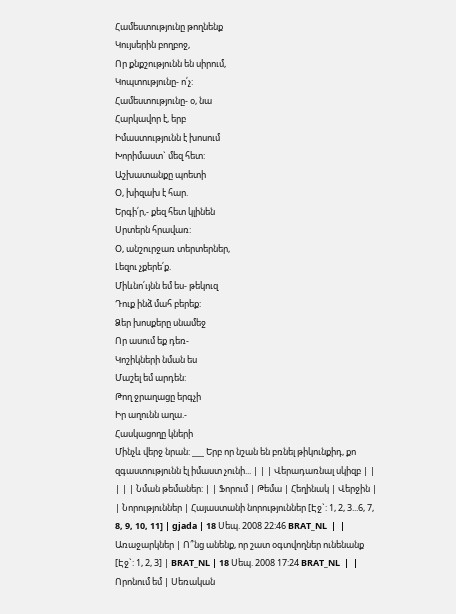Համեստությունը թողնենք
Կույսերին բողբոջ,
Որ քնքշությունն են սիրում,
Կոպտությունը- ո՛չ:
Համեստությունը- օ, նա
Հարկավոր է, երբ
Իմաստությունն է խոսում
Խորիմաստ` մեզ հետ:
Աշխատանքը պոետի
Օ, խիզախ է հար.
Երգի՛ր,- քեզ հետ կլինեն
Սրտերն հրավառ:
Օ, անշուրջառ տերտերներ,
Լեզու չքերե՛ք.
Միևնո՛ւյնն եմ ես- թեկուզ
Դուք ինձ մահ բերեք:
Ձեր խոսքերը սնամեջ
Որ ասում եք դեռ-
Կոշիկների նման ես
Մաշել եմ արդեն:
Թող ջրաղացը երգչի
Իր աղունն աղա.-
Հասկացողը կների
Մինչև վերջ նրան: ___ Երբ որ նշան են բռնել թիկունքիդ, քո զգաստությունն էլ իմաստ չունի... | | | Վերադառնալ սկիզբ | |  | | | Նման թեմաներ: | | Ֆորում | Թեմա | Հեղինակ | Վերջին |  | Նորություններ | Հայաստանի նորություններ [Էջ`: 1, 2, 3...6, 7, 8, 9, 10, 11] | gjada | 18 Սեպ. 2008 22:46 BRAT_NL  |  | Առաջարկներ | Ո՞նց անենք, որ շատ օգտվողներ ունենանք [Էջ`: 1, 2, 3] | BRAT_NL | 18 Սեպ. 2008 17:24 BRAT_NL  |  | Որոնում եմ | Սեռական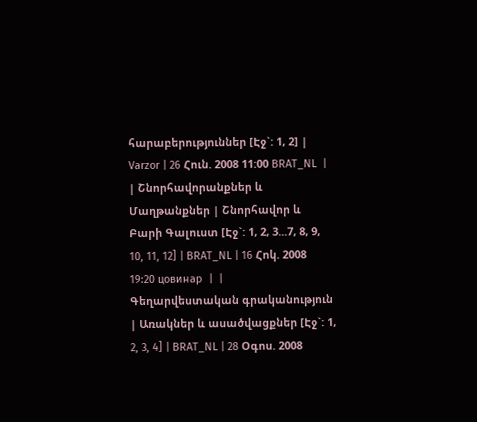հարաբերություններ [Էջ`: 1, 2] | Varzor | 26 Հուն. 2008 11:00 BRAT_NL  |  | Շնորհավորանքներ և Մաղթանքներ | Շնորհավոր և Բարի Գալուստ [Էջ`: 1, 2, 3...7, 8, 9, 10, 11, 12] | BRAT_NL | 16 Հոկ. 2008 19:20 цовинар  |  | Գեղարվեստական գրականություն | Առակներ և ասածվացքներ [Էջ`: 1, 2, 3, 4] | BRAT_NL | 28 Օգոս. 2008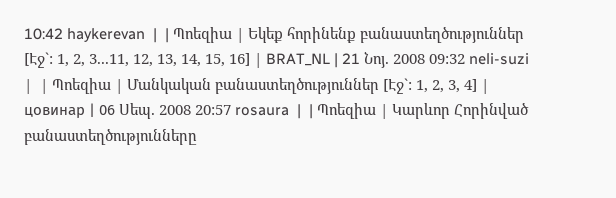10:42 haykerevan  |  | Պոեզիա | Եկեք հորինենք բանաստեղծություններ [Էջ`: 1, 2, 3...11, 12, 13, 14, 15, 16] | BRAT_NL | 21 Նոյ. 2008 09:32 neli-suzi  |  | Պոեզիա | Մանկական բանաստեղծություններ [Էջ`: 1, 2, 3, 4] | цовинар | 06 Սեպ. 2008 20:57 rosaura  |  | Պոեզիա | Կարևոր Հորինված բանաստեղծությունները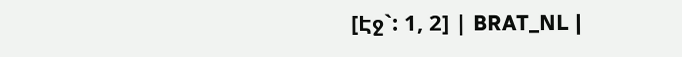[Էջ`: 1, 2] | BRAT_NL |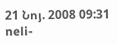21 Նոյ. 2008 09:31 neli-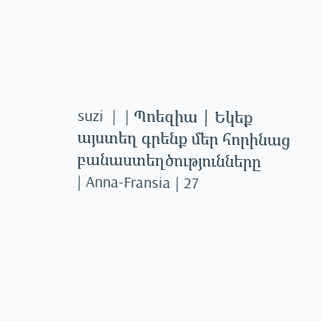suzi  |  | Պոեզիա | Եկեք այստեղ գրենք մեր հորինաց բանաստեղծությունները
| Anna-Fransia | 27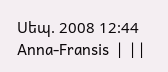Սեպ. 2008 12:44 Anna-Fransis  |  | |